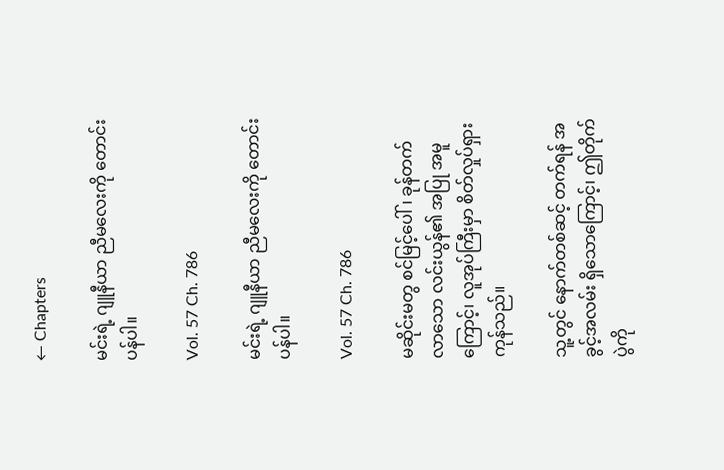← Chapters

မင်းရဲ့ ဂျူနီယာ ညီမလေးကို တောင်းပန်ပါ။

Vol. 57 Ch. 786

မင်းရဲ့ ဂျူနီယာ ညီမလေးကို တောင်းပန်ပါ။

Vol. 57 Ch. 786

မဆိုင်းမတွ စင်မြင့်ပေါ်၊ ခုန်တက် လာသော လင်းယွန်၏ အပြု အမူကြောင့်၊ လူအုပ်ကြီးမှာ စိတ်လှုပ်ရှား ကုန်သည်။

သူ့တွင် နောက်တစ်ဆင့် တက်ရန် အခွင့်အလမ်း ရှိသောကြောင့်၊ ဤတိုက်ပွဲကို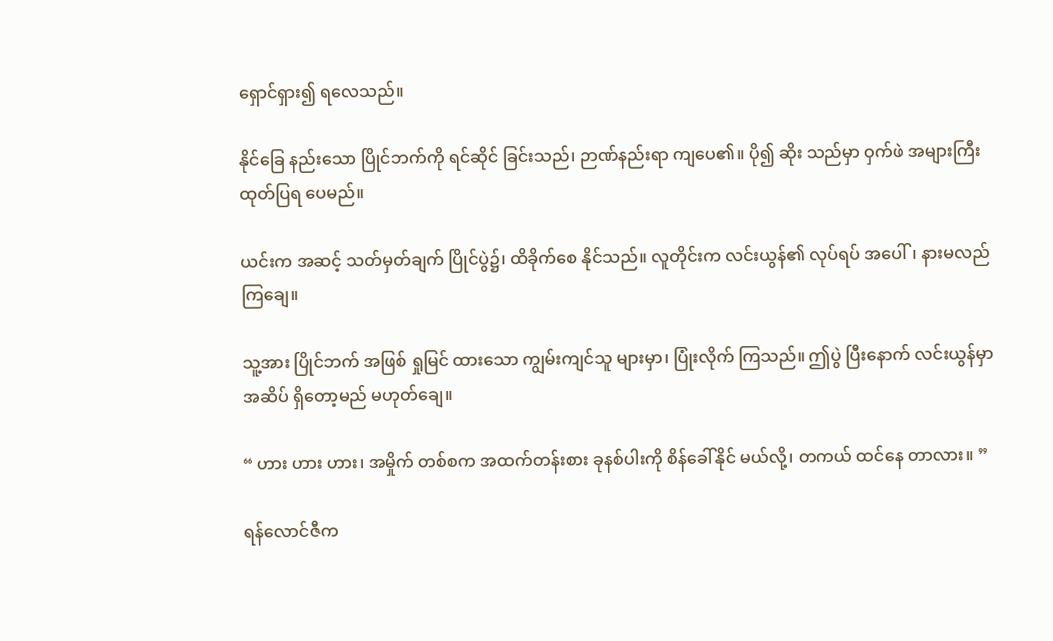ရှောင်ရှား၍ ရလေသည်။

နိုင်ခြေ နည်းသော ပြိုင်ဘက်ကို ရင်ဆိုင် ခြင်းသည်၊ ဉာဏ်နည်းရာ ကျပေ၏။ ပို၍ ဆိုး သည်မှာ ဝှက်ဖဲ အများကြီး ထုတ်ပြရ ပေမည်။

ယင်းက အဆင့် သတ်မှတ်ချက် ပြိုင်ပွဲ၌၊ ထိခိုက်စေ နိုင်သည်။ လူတိုင်းက လင်းယွန်၏ လုပ်ရပ် အပေါ်၊ နားမလည် ကြချေ။

သူ့အား ပြိုင်ဘက် အဖြစ် ရှုမြင် ထားသော ကျွမ်းကျင်သူ များမှာ၊ ပြုံးလိုက် ကြသည်။ ဤပွဲ ပြီးနောက် လင်းယွန်မှာ အဆိပ် ရှိတော့မည် မဟုတ်ချေ။

“ ဟား ဟား ဟား၊ အမှိုက် တစ်စက အထက်တန်းစား ခုနစ်ပါးကို စိန်ခေါ်နိုင် မယ်လို့၊ တကယ် ထင်နေ တာလား။ ”

ရန်လောင်ဇီက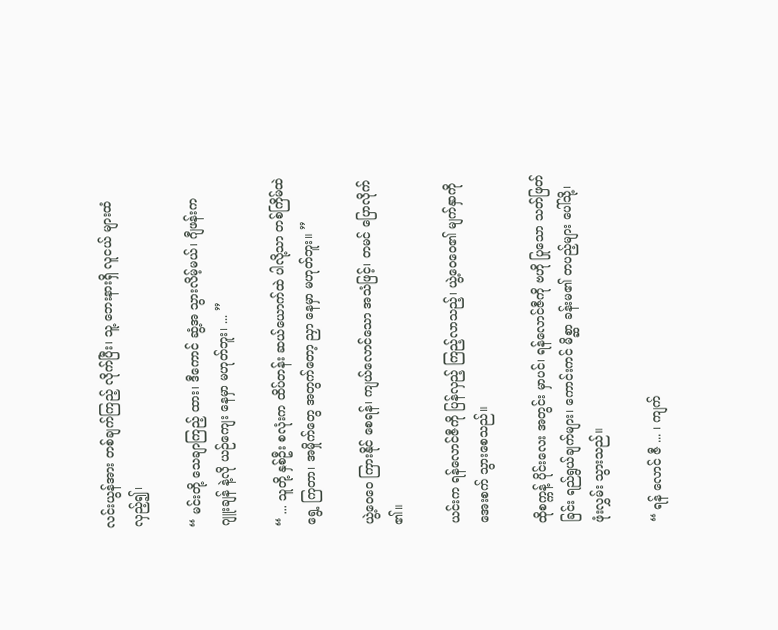လင်းယွန်အား တစ်ချက်ကြည့် လိုက်ပြီး၊ သူ့ ဘေးနားရှိ လူငယ် များထံ လှည့်၍၊

“ မင်းတို့ သေချာကြည့် ထား၊ ဒီကောင် ဆွံ့အ သွားလိမ့်မယ်၊ ဂျီဖန်းက ဂျူးချန် နဲ့လို ယဉ်ကျေး နေမှာ မဟုတ်ဘူး၊ ... ”

“ ... သူတို့ နှစ်ဦး စလုံးက ထိပ်တန်း ဆယ်ယောက်ထဲ ပါလို့သာ တစ်ကြိမ်ထဲ ရွေ့ ကြတာ၊ အမှိုက်တွေ အတွက်တော့ ညှာ နေမှာ မဟုတ်ဘူး။ ”

ယွဲ့ဝေဝေ ကြားနိုင် စေရန်၊ ကျယ်လောင်သော အသံဖြင့်၊ တမင် ပြောလိုက် ၏။

ယင်းက ရန်လောင်ဇီကို ပြန်လှည့် ကြည့်လာသည့်၊ ယွဲ့ဝေဝေ၏ မျက်နှာကို အေးစက် သွားစေသည်။

ထိုစက္ကန့် ပိုင်းလေး အတွင်း မှာပင်၊ ရန်လောင်ဇီကို ဗဟို ပြုသော သတ်ဖြတ်ခြင်း ရည်ရွယ်ချက်များ၊ ကောင်းကင် မိစ္ဆာ ခန်းမ၏ တပည့်များ ပေါ်သို့၊ ဖုံးလွှမ်း သွားသည်။

“ ရန် လောင် ဇီ ... ၊ ကျက်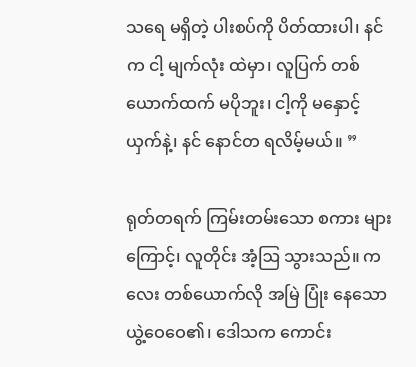သရေ မရှိတဲ့ ပါးစပ်ကို ပိတ်ထားပါ၊ နင်က ငါ့ မျက်လုံး ထဲမှာ၊ လူပြက် တစ်ယောက်ထက် မပိုဘူး၊ ငါ့ကို မနှောင့်ယှက်နဲ့၊ နင် နောင်တ ရလိမ့်မယ်။ ”

ရုတ်တရက် ကြမ်းတမ်းသော စကား များကြောင့်၊ လူတိုင်း အံ့ဩ သွားသည်။ ကလေး တစ်ယောက်လို အမြဲ ပြုံး နေသော ယွဲ့ဝေဝေ၏၊ ဒေါသက ကောင်း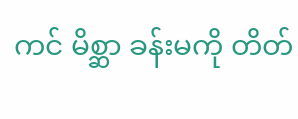ကင် မိစ္ဆာ ခန်းမကို တိတ်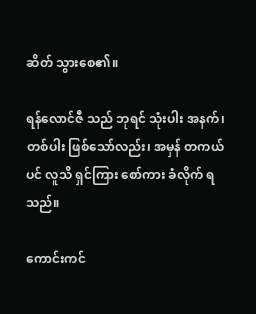ဆိတ် သွားစေ၏။

ရန်လောင်ဇီ သည် ဘုရင် သုံးပါး အနက်၊ တစ်ပါး ဖြစ်သော်လည်း၊ အမှန် တကယ်ပင် လူသိ ရှင်ကြား စော်ကား ခံလိုက် ရသည်။

ကောင်းကင်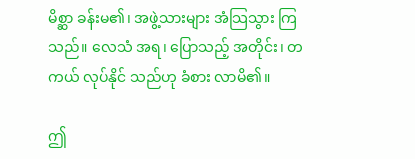မိစ္ဆာ ခန်းမ၏၊ အဖွဲ့သားများ အံသြသွား ကြသည်။ လေသံ အရ၊ ပြောသည့် အတိုင်း၊ တကယ် လုပ်နိုင် သည်ဟု ခံစား လာမိ၏။

ဤ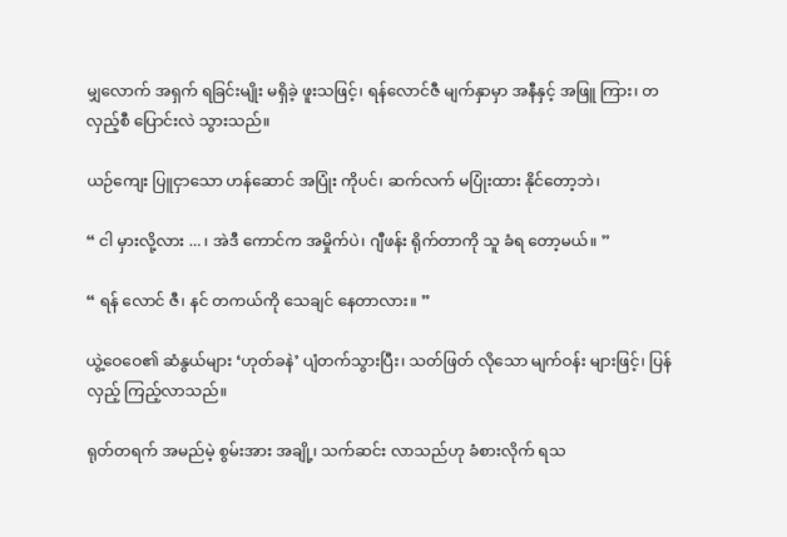မျှလောက် အရှက် ရခြင်းမျိုး မရှိခဲ့ ဖူးသဖြင့်၊ ရန်လောင်ဇီ မျက်နှာမှာ အနီနှင့် အဖြူ ကြား၊ တလှည့်စီ ပြောင်းလဲ သွားသည်။

ယဉ်ကျေး ပြူငှာသော ဟန်ဆောင် အပြုံး ကိုပင်၊ ဆက်လက် မပြုံးထား နိုင်တော့ဘဲ၊

“ ငါ မှားလို့လား ... ၊ အဲဒီ ကောင်က အမှိုက်ပဲ၊ ဂျီဖန်း ရိုက်တာကို သူ ခံရ တော့မယ်။ ”

“ ရန် လောင် ဇီ၊ နင် တကယ်ကို သေချင် နေတာလား။ ”

ယွဲ့ဝေဝေ၏ ဆံနွယ်များ ‘ဟုတ်ခနဲ’ ပျံတက်သွားပြီး၊ သတ်ဖြတ် လိုသော မျက်ဝန်း များဖြင့်၊ ပြန်လှည့် ကြည့်လာသည်။

ရုတ်တရက် အမည်မဲ့ စွမ်းအား အချို့၊ သက်ဆင်း လာသည်ဟု ခံစားလိုက် ရသ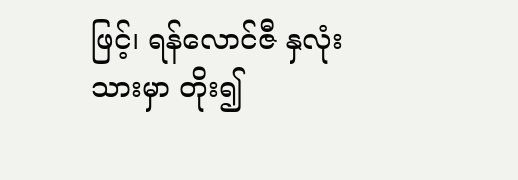ဖြင့်၊ ရန်လောင်ဇီ နှလုံးသားမှာ တိုး၍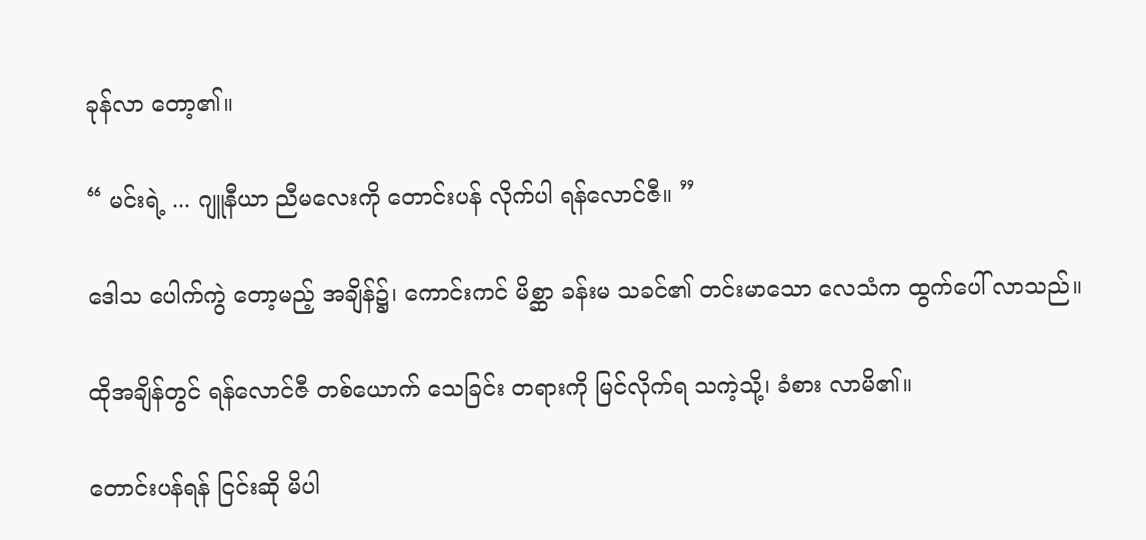ခုန်လာ တော့၏။

“ မင်းရဲ့ ... ဂျူနီယာ ညီမလေးကို တောင်းပန် လိုက်ပါ ရန်လောင်ဇီ။ ”

ဒေါသ ပေါက်ကွဲ တော့မည့် အချိန်၌၊ ကောင်းကင် မိစ္ဆာ ခန်းမ သခင်၏ တင်းမာသော လေသံက ထွက်ပေါ် လာသည်။

ထိုအချိန်တွင် ရန်လောင်ဇီ တစ်ယောက် သေခြင်း တရားကို မြင်လိုက်ရ သကဲ့သို့၊ ခံစား လာမိ၏။

တောင်းပန်ရန် ငြင်းဆို မိပါ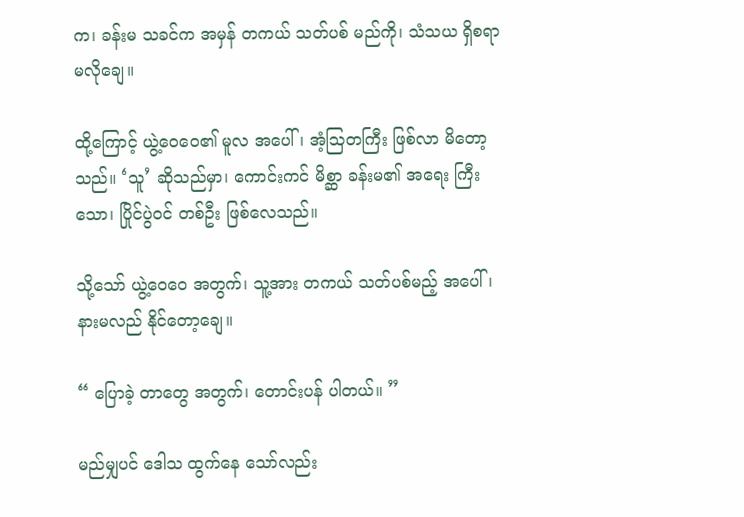က၊ ခန်းမ သခင်က အမှန် တကယ် သတ်ပစ် မည်ကို၊ သံသယ ရှိစရာ မလိုချေ။

ထို့ကြောင့် ယွဲ့ဝေဝေ၏ မူလ အပေါ်၊ အံ့ဩတကြီး ဖြစ်လာ မိတော့သည်။ ‘သူ’ ဆိုသည်မှာ၊ ကောင်းကင် မိစ္ဆာ ခန်းမ၏ အရေး ကြီးသော၊ ပြိုင်ပွဲဝင် တစ်ဦး ဖြစ်လေသည်။

သို့သော် ယွဲ့ဝေဝေ အတွက်၊ သူ့အား တကယ် သတ်ပစ်မည့် အပေါ်၊ နားမလည် နိုင်တော့ချေ။

“ ပြောခဲ့ တာတွေ အတွက်၊ တောင်းပန် ပါတယ်။ ”

မည်မျှပင် ဒေါသ ထွက်နေ သော်လည်း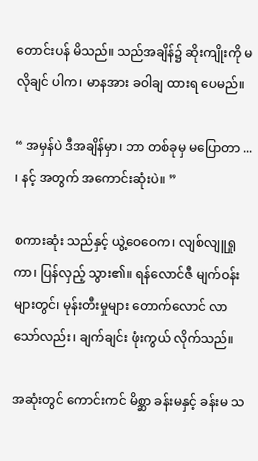တောင်းပန် မိသည်။ သည်အချိန်၌ ဆိုးကျိုးကို မလိုချင် ပါက၊ မာနအား ခဝါချ ထားရ ပေမည်။

“ အမှန်ပဲ ဒီအချိန်မှာ၊ ဘာ တစ်ခုမှ မပြောတာ ... ၊ နင့် အတွက် အကောင်းဆုံးပဲ။ ”

စကားဆုံး သည်နှင့် ယွဲ့ဝေဝေက၊ လျစ်လျူရှုကာ၊ ပြန်လှည့် သွား၏။ ရန်လောင်ဇီ မျက်ဝန်း များတွင်၊ မုန်းတီးမှုများ တောက်လောင် လာသော်လည်း၊ ချက်ချင်း ဖုံးကွယ် လိုက်သည်။

အဆုံးတွင် ကောင်းကင် မိစ္ဆာ ခန်းမနှင့် ခန်းမ သ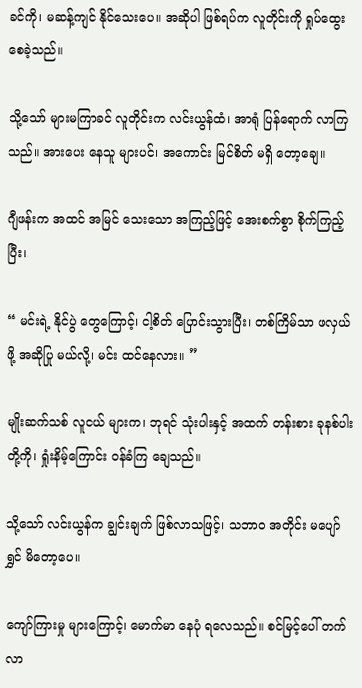ခင်ကို၊ မဆန့်ကျင် နိုင်သေးပေ။ အဆိုပါ ဖြစ်ရပ်က လူတိုင်းကို ရှုပ်ထွေး စေခဲ့သည်။

သို့သော် များမကြာခင် လူတိုင်းက လင်းယွန်ထံ၊ အာရုံ ပြန်ရောက် လာကြသည်။ အားပေး နေသူ များပင်၊ အကောင်း မြင်စိတ် မရှိ တော့ချေ။

ဂျီဖန်းက အထင် အမြင် သေးသော အကြည့်ဖြင့် အေးစက်စွာ စိုက်ကြည့်ပြီး၊

“ မင်းရဲ့ နိုင်ပွဲ တွေကြောင့်၊ ငါ့စိတ် ပြောင်းသွားပြီး၊ တစ်ကြိမ်သာ ဖလှယ်ဖို့ အဆိုပြု မယ်လို့၊ မင်း ထင်နေလား။ ”

မျိုးဆက်သစ် လူငယ် များက၊ ဘုရင် သုံးပါးနှင့် အထက် တန်းစား ခုနစ်ပါး တို့ကို၊ ရှုံးနိမ့်ကြောင်း ဝန်ခံကြ ချေသည်။

သို့သော် လင်းယွန်က ချွင်းချက် ဖြစ်လာသဖြင့်၊ သဘာဝ အတိုင်း မပျော်ရွှင် မိတော့ပေ။

ကျော်ကြားမှု များကြောင့်၊ မောက်မာ နေပုံ ရလေသည်။ စင်မြင့်ပေါ် တက်လာ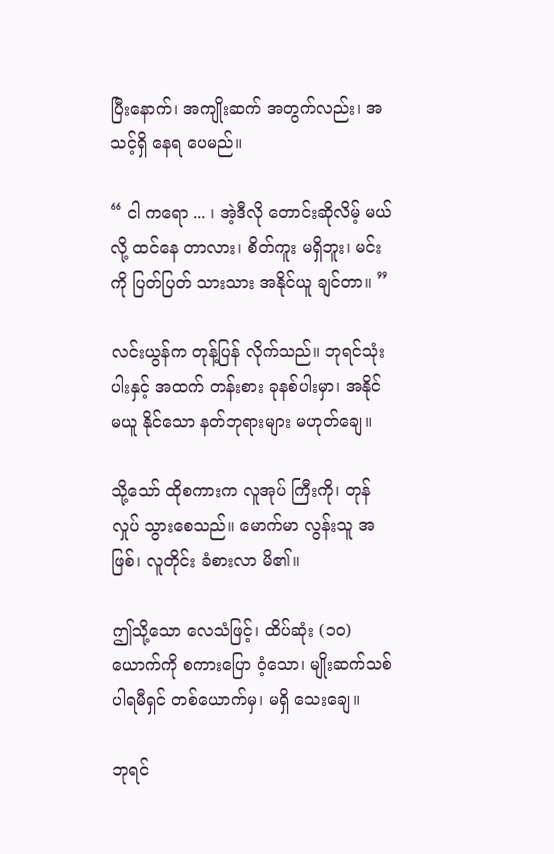ပြီးနောက်၊ အကျိုးဆက် အတွက်လည်း၊ အသင့်ရှိ နေရ ပေမည်။

“ ငါ ကရော ... ၊ အဲ့ဒီလို တောင်းဆိုလိမ့် မယ်လို့ ထင်နေ တာလား၊ စိတ်ကူး မရှိဘူး၊ မင်းကို ပြတ်ပြတ် သားသား အနိုင်ယူ ချင်တာ။ ”

လင်းယွန်က တုန့်ပြန် လိုက်သည်။ ဘုရင်သုံးပါးနှင့် အထက် တန်းစား ခုနစ်ပါးမှာ၊ အနိုင် မယူ နိုင်သော နတ်ဘုရားများ မဟုတ်ချေ။

သို့သော် ထိုစကားက လူအုပ် ကြီးကို၊ တုန်လှုပ် သွားစေသည်။ မောက်မာ လွန်းသူ အဖြစ်၊ လူတိုင်း ခံစားလာ မိ၏။

ဤသို့သော လေသံဖြင့်၊ ထိပ်ဆုံး (၁၀) ယောက်ကို စကားပြော ဝံ့သော၊ မျိုးဆက်သစ် ပါရမီရှင် တစ်ယောက်မှ၊ မရှိ သေးချေ။

ဘုရင်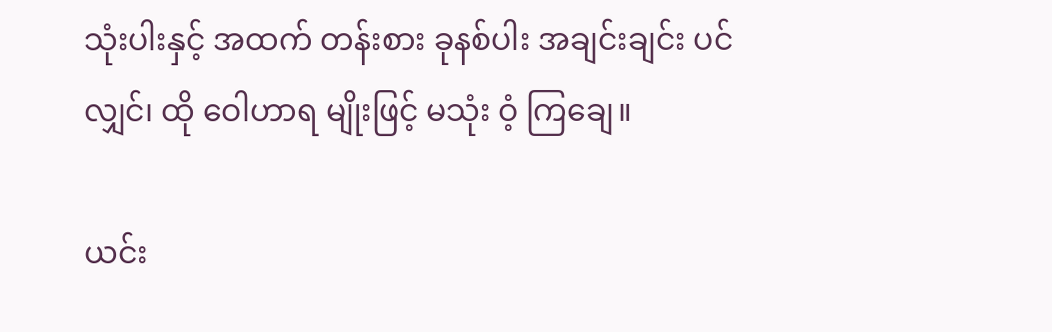သုံးပါးနှင့် အထက် တန်းစား ခုနစ်ပါး အချင်းချင်း ပင်လျှင်၊ ထို ဝေါဟာရ မျိုးဖြင့် မသုံး ဝံ့ ကြချေ။

ယင်း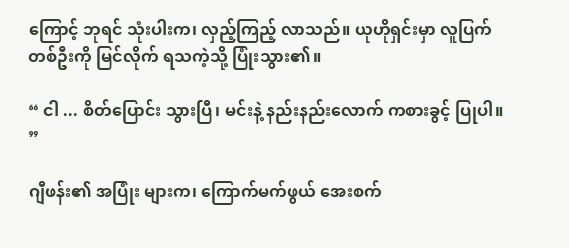ကြောင့် ဘုရင် သုံးပါးက၊ လှည့်ကြည့် လာသည်။ ယုဟိုရှင်းမှာ လူပြက် တစ်ဦးကို မြင်လိုက် ရသကဲ့သို့ ပြုံးသွား၏။

“ ငါ ... စိတ်ပြောင်း သွားပြီ၊ မင်းနဲ့ နည်းနည်းလောက် ကစားခွင့် ပြုပါ။ ”

ဂျီဖန်း၏ အပြုံး များက၊ ကြောက်မက်ဖွယ် အေးစက်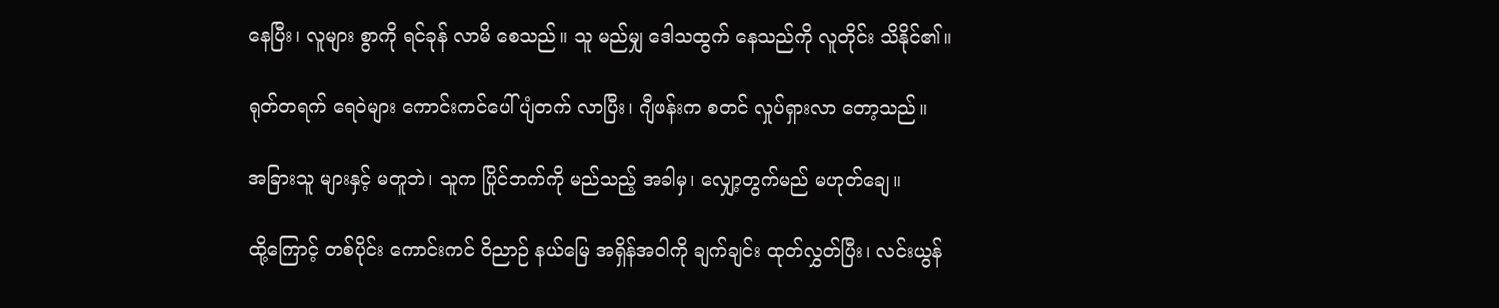နေပြီး၊ လူများ စွာကို ရင်ခုန် လာမိ စေသည်။ သူ မည်မျှ ဒေါသထွက် နေသည်ကို လူတိုင်း သိနိုင်၏။

ရုတ်တရက် ရေဝဲများ ကောင်းကင်ပေါ် ပျံတက် လာပြီး၊ ဂျီဖန်းက စတင် လှုပ်ရှားလာ တော့သည်။

အခြားသူ များနှင့် မတူဘဲ၊ သူက ပြိုင်ဘက်ကို မည်သည့် အခါမှ၊ လျှော့တွက်မည် မဟုတ်ချေ။

ထို့ကြောင့် တစ်ပိုင်း ကောင်းကင် ဝိညာဉ် နယ်မြေ အရှိန်အဝါကို ချက်ချင်း ထုတ်လွှတ်ပြီး၊ လင်းယွန်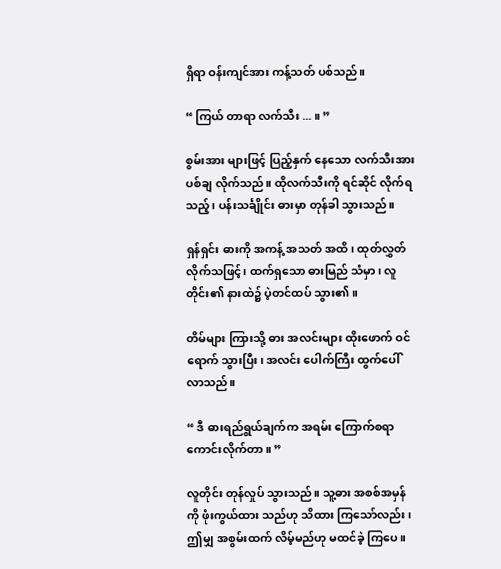ရှိရာ ဝန်းကျင်အား ကန့်သတ် ပစ်သည်။

“ ကြယ် တာရာ လက်သီး ... ။ ”

စွမ်းအား များဖြင့် ပြည့်နှက် နေသော လက်သီးအား ပစ်ချ လိုက်သည်။ ထိုလက်သီးကို ရင်ဆိုင် လိုက်ရသည့်၊ ပန်းသင်္ချိုင်း ဓားမှာ တုန်ခါ သွားသည်။

ရှန်ရှင်း ဓားကို အကန့် အသတ် အထိ၊ ထုတ်လွှတ် လိုက်သဖြင့်၊ ထက်ရှသော ဓားမြည် သံမှာ၊ လူတိုင်း၏ နားထဲ၌ ပဲ့တင်ထပ် သွား၏။

တိမ်များ ကြားသို့ ဓား အလင်းများ ထိုးဖောက် ဝင်ရောက် သွားပြီး၊ အလင်း ပေါက်ကြီး ထွက်ပေါ် လာသည်။

“ ဒီ ဓားရည်ရွယ်ချက်က အရမ်း ကြောက်စရာ ကောင်းလိုက်တာ။ ”

လူတိုင်း တုန်လှုပ် သွားသည်။ သူ့ဓား အစစ်အမှန်ကို ဖုံးကွယ်ထား သည်ဟု သိထား ကြသော်လည်း၊ ဤမျှ အစွမ်းထက် လိမ့်မည်ဟု မထင်ခဲ့ ကြပေ။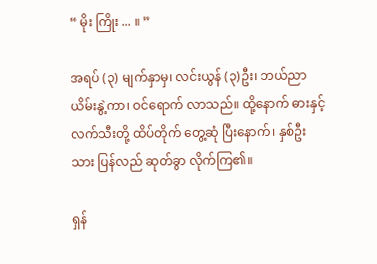“ မိုး ကြိုး ... ။ ”

အရပ် (၃) မျက်နှာမှ၊ လင်းယွန် (၃)ဦး၊ ဘယ်ညာ ယိမ်းနွဲ့ကာ၊ ဝင်ရောက် လာသည်။ ထို့နောက် ဓားနှင့် လက်သီးတို့ ထိပ်တိုက် တွေ့ဆုံ ပြီးနောက်၊ နှစ်ဦးသား ပြန်လည် ဆုတ်ခွာ လိုက်ကြ၏။

ရှန်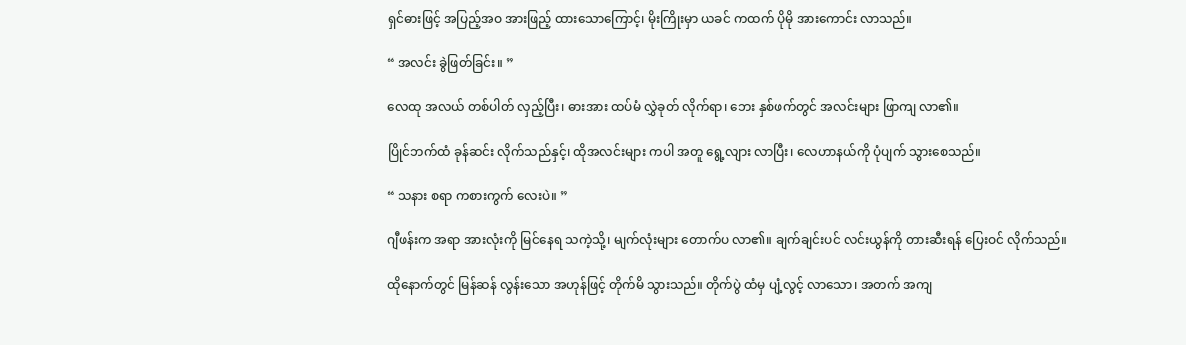ရှင်ဓားဖြင့် အပြည့်အဝ အားဖြည့် ထားသောကြောင့်၊ မိုးကြိုးမှာ ယခင် ကထက် ပိုမို အားကောင်း လာသည်။

“ အလင်း ခွဲဖြတ်ခြင်း။ ”

လေထု အလယ် တစ်ပါတ် လှည့်ပြီး၊ ဓားအား ထပ်မံ လွှဲခုတ် လိုက်ရာ၊ ဘေး နှစ်ဖက်တွင် အလင်းများ ဖြာကျ လာ၏။

ပြိုင်ဘက်ထံ ခုန်ဆင်း လိုက်သည်နှင့်၊ ထိုအလင်းများ ကပါ အတူ ရွေ့လျား လာပြီး၊ လေဟာနယ်ကို ပုံပျက် သွားစေသည်။

“ သနား စရာ ကစားကွက် လေးပဲ။ ”

ဂျီဖန်းက အရာ အားလုံးကို မြင်နေရ သကဲ့သို့၊ မျက်လုံးများ တောက်ပ လာ၏။ ချက်ချင်းပင် လင်းယွန်ကို တားဆီးရန် ပြေးဝင် လိုက်သည်။

ထိုနောက်တွင် မြန်ဆန် လွန်းသော အဟုန်ဖြင့် တိုက်မိ သွားသည်။ တိုက်ပွဲ ထံမှ ပျံ့လွင့် လာသော၊ အတက် အကျ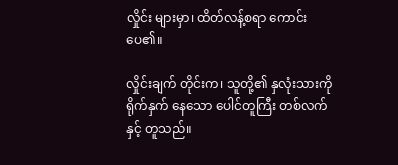လှိုင်း များမှာ၊ ထိတ်လန့်စရာ ကောင်းပေ၏။

လှိုင်းချက် တိုင်းက၊ သူတို့၏ နှလုံးသားကို ရိုက်နှက် နေသော ပေါင်တူကြီး တစ်လက်နှင့် တူသည်။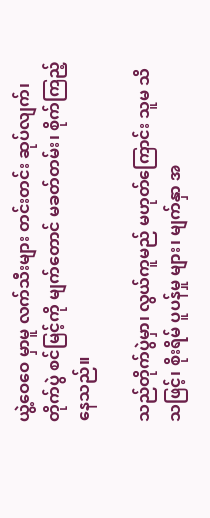ယွဲ့ဝေဝေ မှာမူ လက်သီးများ တင်းတင်း ဆုပ်လျက်၊ တိုက်ပွဲ စင်မြင့်ကို မျက်တောင် မခတ်တမ်း၊ စိုက်ကြည့် နေသည်။

သည်တိုက်ပွဲမှာ၊ လွယ်ကူမည် မဟုတ်ကြောင်း သူမ သိသဖြင့်၊ စိုးရိမ် ပူပန်မှု များ၊ မျက်နှာ အ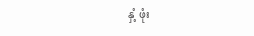နှံ့ ဖုံး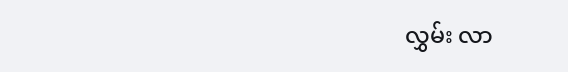လွှမ်း လာ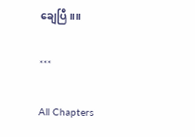ချေပြီ။။

***

All Chapters